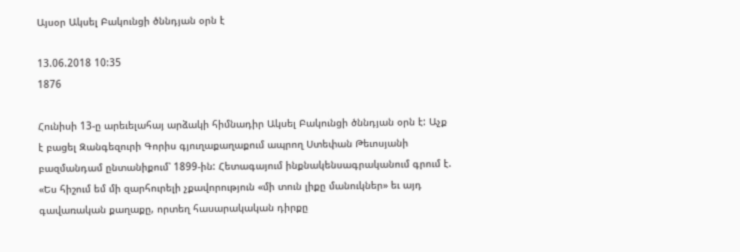Այսօր Ակսել Բակունցի ծննդյան օրն է

13.06.2018 10:35
1876

Հունիսի 13-ը արեւելահայ արձակի հիմնադիր Ակսել Բակունցի ծննդյան օրն է: Աչք է բացել Զանգեզուրի Գորիս գյուղաքաղաքում ապրող Ստեփան Թեւոսյանի բազմանդամ ընտանիքում՝ 1899-ին: Հետագայում ինքնակենսագրականում գրում է. «Ես հիշում եմ մի զարհուրելի չքավորություն «մի տուն լիքը մանուկներ» եւ այդ գավառական քաղաքը, որտեղ հասարակական դիրքը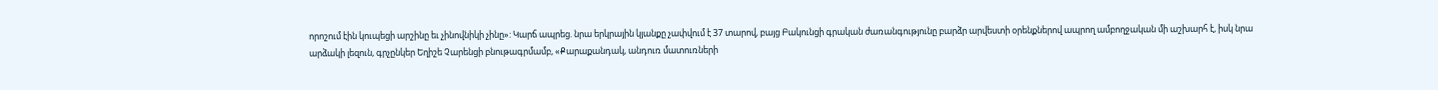որոշում էին կուպեցի արշինը եւ չինովնիկի չինը»: Կարճ ապրեց. նրա երկրային կյանքը չափվում է 37 տարով, բայց Բակունցի գրական ժառանգությունը բարձր արվեստի օրենքներով ապրող ամբողջական մի աշխարհ է, իսկ նրա արձակի լեզուն, գրչընկեր Եղիշե Չարենցի բնութագրմամբ, «Քարաքանդակ, անդուռ մատուռների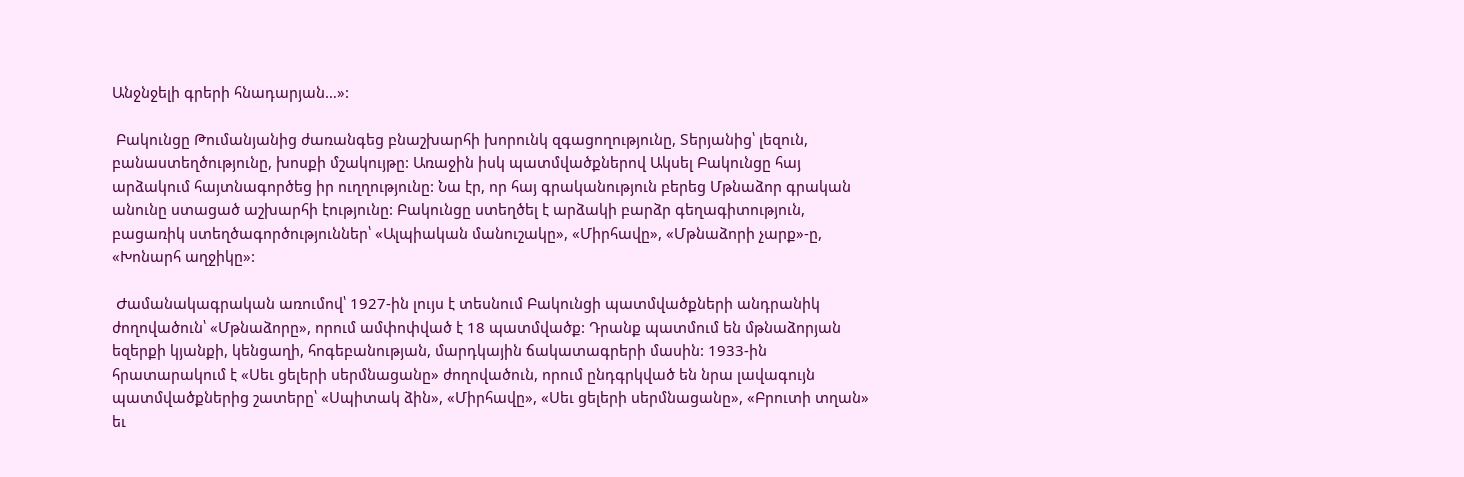Անջնջելի գրերի հնադարյան…»:

 Բակունցը Թումանյանից ժառանգեց բնաշխարհի խորունկ զգացողությունը, Տերյանից՝ լեզուն, բանաստեղծությունը, խոսքի մշակույթը: Առաջին իսկ պատմվածքներով Ակսել Բակունցը հայ արձակում հայտնագործեց իր ուղղությունը: Նա էր, որ հայ գրականություն բերեց Մթնաձոր գրական անունը ստացած աշխարհի էությունը: Բակունցը ստեղծել է արձակի բարձր գեղագիտություն, բացառիկ ստեղծագործություններ՝ «Ալպիական մանուշակը», «Միրհավը», «Մթնաձորի չարք»-ը, «Խոնարհ աղջիկը»:

 Ժամանակագրական առումով՝ 1927-ին լույս է տեսնում Բակունցի պատմվածքների անդրանիկ ժողովածուն՝ «Մթնաձորը», որում ամփոփված է 18 պատմվածք: Դրանք պատմում են մթնաձորյան եզերքի կյանքի, կենցաղի, հոգեբանության, մարդկային ճակատագրերի մասին: 1933-ին հրատարակում է «Սեւ ցելերի սերմնացանը» ժողովածուն, որում ընդգրկված են նրա լավագույն պատմվածքներից շատերը՝ «Սպիտակ ձին», «Միրհավը», «Սեւ ցելերի սերմնացանը», «Բրուտի տղան» եւ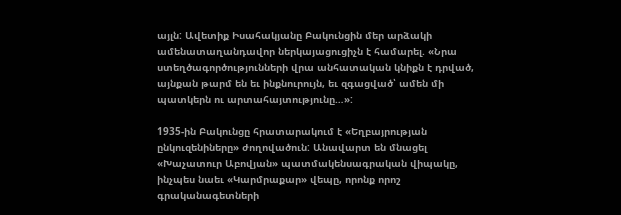այլն: Ավետիք Իսահակյանը Բակունցին մեր արձակի ամենատաղանդավոր ներկայացուցիչն է համարել. «Նրա ստեղծագործությունների վրա անհատական կնիքն է դրված, այնքան թարմ են եւ ինքնուրույն, եւ զգացված՝ ամեն մի պատկերն ու արտահայտությունը…»:

1935-ին Բակունցը հրատարակում է «Եղբայրության ընկուզենիները» ժողովածուն: Անավարտ են մնացել «Խաչատուր Աբովյան» պատմակենսագրական վիպակը, ինչպես նաեւ «Կարմրաքար» վեպը, որոնք որոշ գրականագետների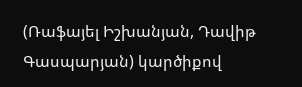(Ռաֆայել Իշխանյան, Դավիթ Գասպարյան) կարծիքով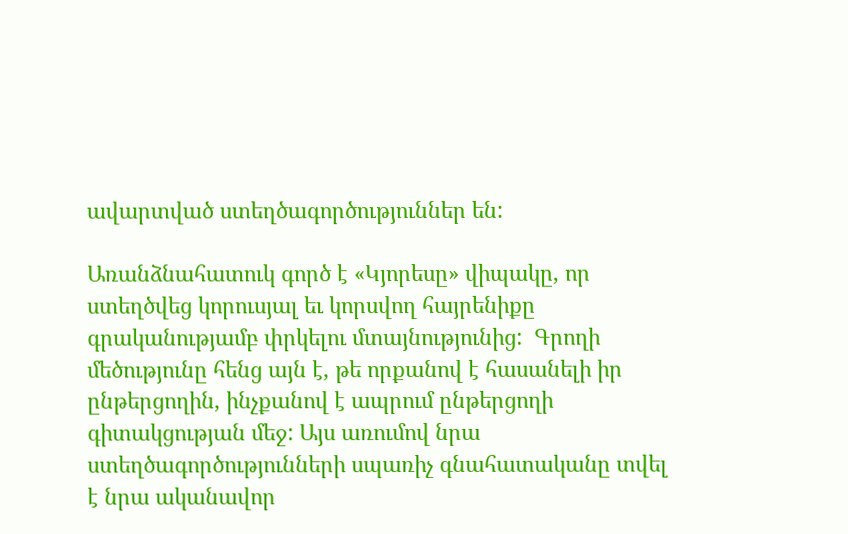ավարտված ստեղծագործություններ են:

Առանձնահատուկ գործ է «Կյորեսը» վիպակը, որ ստեղծվեց կորուսյալ եւ կորսվող հայրենիքը գրականությամբ փրկելու մտայնությունից:  Գրողի մեծությունը հենց այն է, թե որքանով է հասանելի իր ընթերցողին, ինչքանով է ապրում ընթերցողի գիտակցության մեջ: Այս առումով նրա ստեղծագործությունների սպառիչ գնահատականը տվել է նրա ականավոր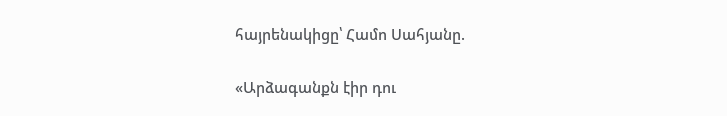հայրենակիցը՝ Համո Սահյանը.

«Արձագանքն էիր դու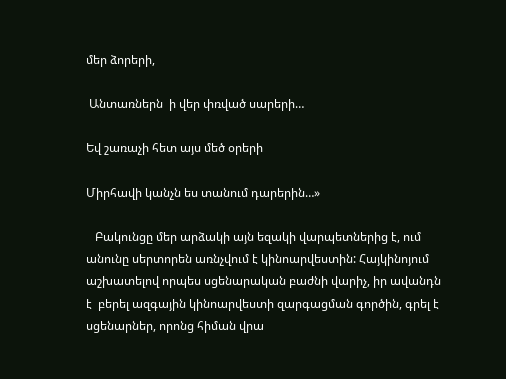մեր ձորերի,

 Անտառներն  ի վեր փռված սարերի…

Եվ շառաչի հետ այս մեծ օրերի

Միրհավի կանչն ես տանում դարերին…»

   Բակունցը մեր արձակի այն եզակի վարպետներից է, ում անունը սերտորեն առնչվում է կինոարվեստին: Հայկինոյում աշխատելով որպես սցենարական բաժնի վարիչ, իր ավանդն է  բերել ազգային կինոարվեստի զարգացման գործին, գրել է սցենարներ, որոնց հիման վրա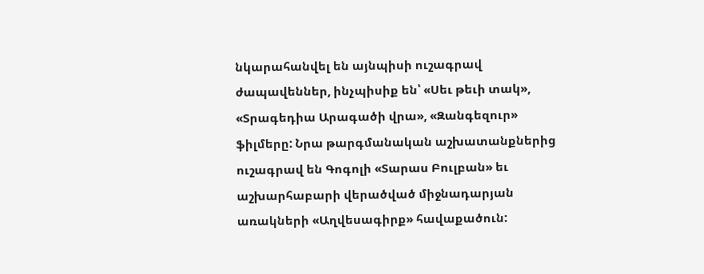նկարահանվել են այնպիսի ուշագրավ ժապավեններ, ինչպիսիք են՝ «Սեւ թեւի տակ», «Տրագեդիա Արագածի վրա», «Զանգեզուր» ֆիլմերը: Նրա թարգմանական աշխատանքներից ուշագրավ են Գոգոլի «Տարաս Բուլբան» եւ աշխարհաբարի վերածված միջնադարյան առակների «Աղվեսագիրք» հավաքածուն: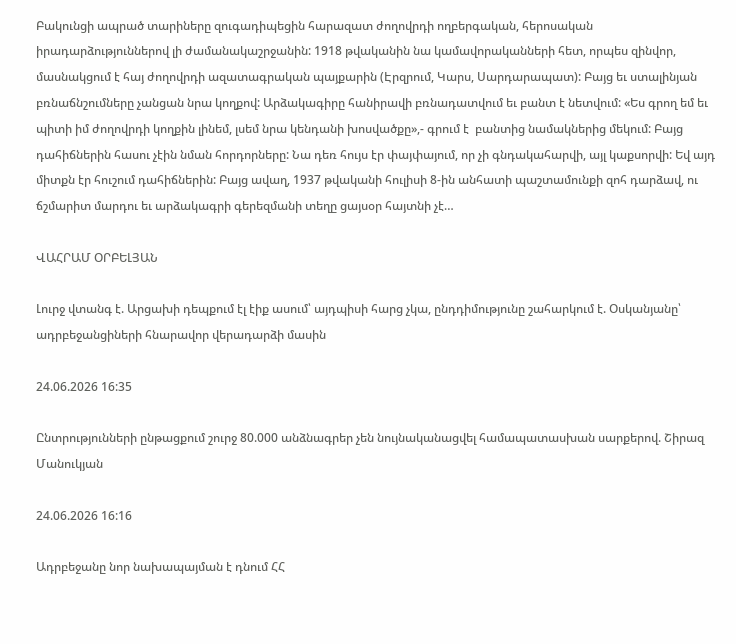Բակունցի ապրած տարիները զուգադիպեցին հարազատ ժողովրդի ողբերգական, հերոսական իրադարձություններով լի ժամանակաշրջանին: 1918 թվականին նա կամավորականների հետ, որպես զինվոր, մասնակցում է հայ ժողովրդի ազատագրական պայքարին (Էրզրում, Կարս, Սարդարապատ): Բայց եւ ստալինյան բռնաճնշումները չանցան նրա կողքով: Արձակագիրը հանիրավի բռնադատվում եւ բանտ է նետվում: «Ես գրող եմ եւ պիտի իմ ժողովրդի կողքին լինեմ, լսեմ նրա կենդանի խոսվածքը»,- գրում է  բանտից նամակներից մեկում: Բայց դահիճներին հասու չէին նման հորդորները: Նա դեռ հույս էր փայփայում, որ չի գնդակահարվի, այլ կաքսորվի: Եվ այդ միտքն էր հուշում դահիճներին: Բայց ավաղ, 1937 թվականի հուլիսի 8-ին անհատի պաշտամունքի զոհ դարձավ, ու ճշմարիտ մարդու եւ արձակագրի գերեզմանի տեղը ցայսօր հայտնի չէ…

ՎԱՀՐԱՄ ՕՐԲԵԼՅԱՆ

Լուրջ վտանգ է. Արցախի դեպքում էլ էիք ասում՝ այդպիսի հարց չկա, ընդդիմությունը շահարկում է. Օսկանյանը՝ ադրբեջանցիների հնարավոր վերադարձի մասին

24.06.2026 16:35

Ընտրությունների ընթացքում շուրջ 80.000 անձնագրեր չեն նույնականացվել համապատասխան սարքերով. Շիրազ Մանուկյան

24.06.2026 16:16

Ադրբեջանը նոր նախապայման է դնում ՀՀ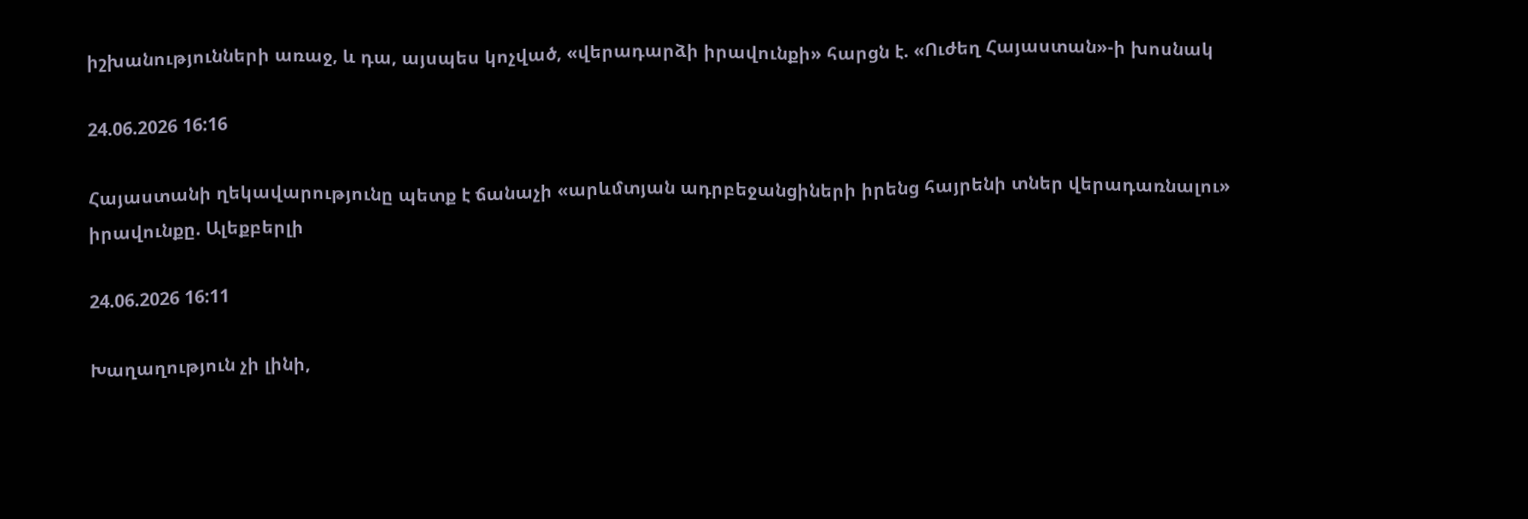իշխանությունների առաջ, և դա, այսպես կոչված, «վերադարձի իրավունքի» հարցն է. «Ուժեղ Հայաստան»-ի խոսնակ

24.06.2026 16:16

Հայաստանի ղեկավարությունը պետք է ճանաչի «արևմտյան ադրբեջանցիների իրենց հայրենի տներ վերադառնալու» իրավունքը. Ալեքբերլի

24.06.2026 16:11

Խաղաղություն չի լինի,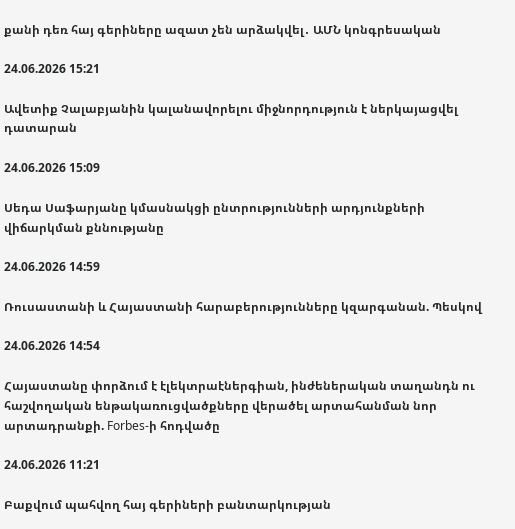քանի դեռ հայ գերիները ազատ չեն արձակվել․ ԱՄՆ կոնգրեսական

24.06.2026 15:21

Ավետիք Չալաբյանին կալանավորելու միջնորդություն է ներկայացվել դատարան

24.06.2026 15:09

Սեդա Սաֆարյանը կմասնակցի ընտրությունների արդյունքների վիճարկման քննությանը

24.06.2026 14:59

Ռուսաստանի և Հայաստանի հարաբերությունները կզարգանան. Պեսկով

24.06.2026 14:54

Հայաստանը փորձում է էլեկտրաէներգիան, ինժեներական տաղանդն ու հաշվողական ենթակառուցվածքները վերածել արտահանման նոր արտադրանքի. Forbes-ի հոդվածը

24.06.2026 11:21

Բաքվում պահվող հայ գերիների բանտարկության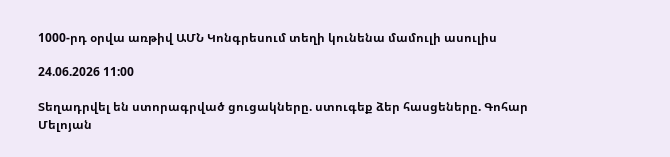1000-րդ օրվա առթիվ ԱՄՆ Կոնգրեսում տեղի կունենա մամուլի ասուլիս

24.06.2026 11:00

Տեղադրվել են ստորագրված ցուցակները. ստուգեք ձեր հասցեները. Գոհար Մելոյան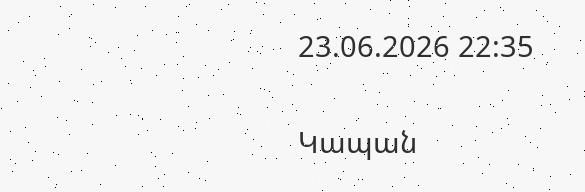23.06.2026 22:35

Կապան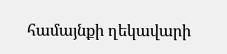համայնքի ղեկավարի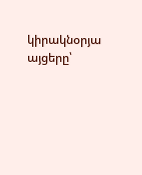կիրակնօրյա այցերը՝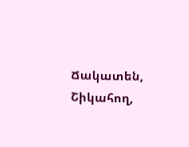Ճակատեն, Շիկահող,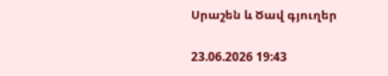Սրաշեն և Ծավ գյուղեր

23.06.2026 19:43